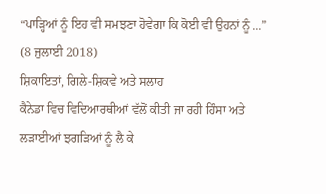“ਪਾੜ੍ਹਿਆਂ ਨੂੰ ਇਹ ਵੀ ਸਮਝਣਾ ਹੋਵੇਗਾ ਕਿ ਕੋਈ ਵੀ ਉਹਨਾਂ ਨੂੰ ...”
(8 ਜੁਲਾਈ 2018)
ਸ਼ਿਕਾਇਤਾਂ, ਗਿਲੇ-ਸ਼ਿਕਵੇ ਅਤੇ ਸਲਾਹ
ਕੈਨੇਡਾ ਵਿਚ ਵਿਦਿਆਰਥੀਆਂ ਵੱਲੋਂ ਕੀਤੀ ਜਾ ਰਹੀ ਹਿੰਸਾ ਅਤੇ ਲੜਾਈਆਂ ਝਗੜਿਆਂ ਨੂੰ ਲੈ ਕੇ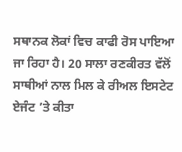ਸਥਾਨਕ ਲੋਕਾਂ ਵਿਚ ਕਾਫੀ ਰੋਸ ਪਾਇਆ ਜਾ ਰਿਹਾ ਹੈ। 20 ਸਾਲਾ ਰਣਕੀਰਤ ਵੱਲੋਂ ਸਾਥੀਆਂ ਨਾਲ ਮਿਲ ਕੇ ਰੀਅਲ ਇਸਟੇਟ ਏਜੰਟ ’ਤੇ ਕੀਤਾ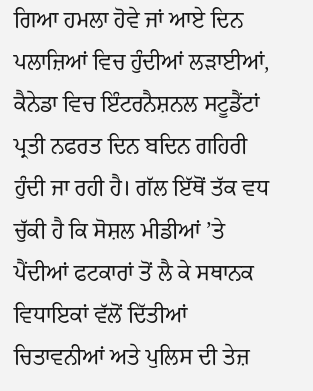ਗਿਆ ਹਮਲਾ ਹੋਵੇ ਜਾਂ ਆਏ ਦਿਨ ਪਲਾਜ਼ਿਆਂ ਵਿਚ ਹੁੰਦੀਆਂ ਲੜਾਈਆਂ, ਕੈਨੇਡਾ ਵਿਚ ਇੰਟਰਨੈਸ਼ਨਲ ਸਟੂਡੈਂਟਾਂ ਪ੍ਰਤੀ ਨਫਰਤ ਦਿਨ ਬਦਿਨ ਗਹਿਰੀ ਹੁੰਦੀ ਜਾ ਰਹੀ ਹੈ। ਗੱਲ ਇੱਥੋਂ ਤੱਕ ਵਧ ਚੁੱਕੀ ਹੈ ਕਿ ਸੋਸ਼ਲ ਮੀਡੀਆਂ ’ਤੇ ਪੈਂਦੀਆਂ ਫਟਕਾਰਾਂ ਤੋਂ ਲੈ ਕੇ ਸਥਾਨਕ ਵਿਧਾਇਕਾਂ ਵੱਲੋਂ ਦਿੱਤੀਆਂ ਚਿਤਾਵਨੀਆਂ ਅਤੇ ਪੁਲਿਸ ਦੀ ਤੇਜ਼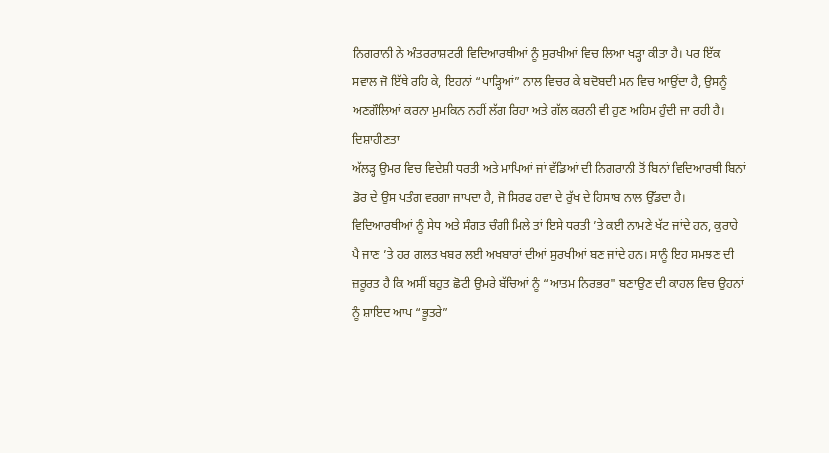ਨਿਗਰਾਨੀ ਨੇ ਅੰਤਰਰਾਸ਼ਟਰੀ ਵਿਦਿਆਰਥੀਆਂ ਨੂੰ ਸੁਰਖੀਆਂ ਵਿਚ ਲਿਆ ਖੜ੍ਹਾ ਕੀਤਾ ਹੈ। ਪਰ ਇੱਕ ਸਵਾਲ ਜੋ ਇੱਥੇ ਰਹਿ ਕੇ, ਇਹਨਾਂ “ਪਾੜ੍ਹਿਆਂ” ਨਾਲ ਵਿਚਰ ਕੇ ਬਦੋਬਦੀ ਮਨ ਵਿਚ ਆਉਂਦਾ ਹੈ, ਉਸਨੂੰ ਅਣਗੌਲਿਆਂ ਕਰਨਾ ਮੁਮਕਿਨ ਨਹੀਂ ਲੱਗ ਰਿਹਾ ਅਤੇ ਗੱਲ ਕਰਨੀ ਵੀ ਹੁਣ ਅਹਿਮ ਹੁੰਦੀ ਜਾ ਰਹੀ ਹੈ।
ਦਿਸ਼ਾਹੀਣਤਾ
ਅੱਲੜ੍ਹ ਉਮਰ ਵਿਚ ਵਿਦੇਸ਼ੀ ਧਰਤੀ ਅਤੇ ਮਾਪਿਆਂ ਜਾਂ ਵੱਡਿਆਂ ਦੀ ਨਿਗਰਾਨੀ ਤੋਂ ਬਿਨਾਂ ਵਿਦਿਆਰਥੀ ਬਿਨਾਂ ਡੋਰ ਦੇ ਉਸ ਪਤੰਗ ਵਰਗਾ ਜਾਪਦਾ ਹੈ, ਜੋ ਸਿਰਫ ਹਵਾ ਦੇ ਰੁੱਖ ਦੇ ਹਿਸਾਬ ਨਾਲ ਉੱਡਦਾ ਹੈ। ਵਿਦਿਆਰਥੀਆਂ ਨੂੰ ਸੇਧ ਅਤੇ ਸੰਗਤ ਚੰਗੀ ਮਿਲੇ ਤਾਂ ਇਸੇ ਧਰਤੀ ’ਤੇ ਕਈ ਨਾਮਣੇ ਖੱਟ ਜਾਂਦੇ ਹਨ, ਕੁਰਾਹੇ ਪੈ ਜਾਣ ’ਤੇ ਹਰ ਗਲਤ ਖਬਰ ਲਈ ਅਖਬਾਰਾਂ ਦੀਆਂ ਸੁਰਖੀਆਂ ਬਣ ਜਾਂਦੇ ਹਨ। ਸਾਨੂੰ ਇਹ ਸਮਝਣ ਦੀ ਜ਼ਰੂਰਤ ਹੈ ਕਿ ਅਸੀਂ ਬਹੁਤ ਛੋਟੀ ਉਮਰੇ ਬੱਚਿਆਂ ਨੂੰ “ਆਤਮ ਨਿਰਭਰ" ਬਣਾਉਣ ਦੀ ਕਾਹਲ ਵਿਚ ਉਹਨਾਂ ਨੂੰ ਸ਼ਾਇਦ ਆਪ “ਭੂਤਰੇ”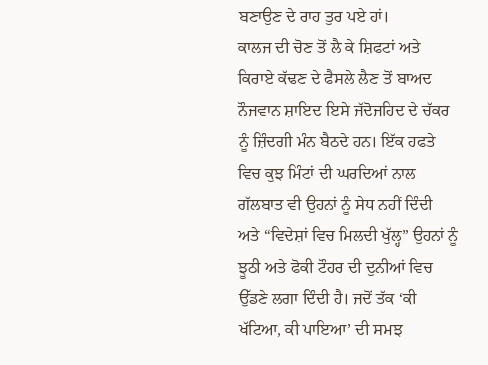ਬਣਾਉਣ ਦੇ ਰਾਹ ਤੁਰ ਪਏ ਹਾਂ।
ਕਾਲਜ ਦੀ ਚੋਣ ਤੋਂ ਲੈ ਕੇ ਸ਼ਿਫਟਾਂ ਅਤੇ ਕਿਰਾਏ ਕੱਢਣ ਦੇ ਫੈਸਲੇ ਲੈਣ ਤੋਂ ਬਾਅਦ ਨੌਜਵਾਨ ਸ਼ਾਇਦ ਇਸੇ ਜੱਦੋਜਹਿਦ ਦੇ ਚੱਕਰ ਨੂੰ ਜ਼ਿੰਦਗੀ ਮੰਨ ਬੈਠਦੇ ਹਨ। ਇੱਕ ਹਫਤੇ ਵਿਚ ਕੁਝ ਮਿੰਟਾਂ ਦੀ ਘਰਦਿਆਂ ਨਾਲ ਗੱਲਬਾਤ ਵੀ ਉਹਨਾਂ ਨੂੰ ਸੇਧ ਨਹੀਂ ਦਿੰਦੀ ਅਤੇ “ਵਿਦੇਸ਼ਾਂ ਵਿਚ ਮਿਲਦੀ ਖੁੱਲ੍ਹ” ਉਹਨਾਂ ਨੂੰ ਝੂਠੀ ਅਤੇ ਫੋਕੀ ਟੌਹਰ ਦੀ ਦੁਨੀਆਂ ਵਿਚ ਉੱਡਣੇ ਲਗਾ ਦਿੰਦੀ ਹੈ। ਜਦੋਂ ਤੱਕ ‘ਕੀ ਖੱਟਿਆ, ਕੀ ਪਾਇਆ’ ਦੀ ਸਮਝ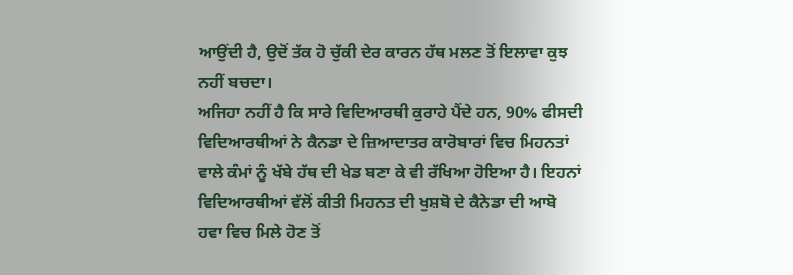ਆਉਂਦੀ ਹੈ, ਉਦੋਂ ਤੱਕ ਹੋ ਚੁੱਕੀ ਦੇਰ ਕਾਰਨ ਹੱਥ ਮਲਣ ਤੋਂ ਇਲਾਵਾ ਕੁਝ ਨਹੀਂ ਬਚਦਾ।
ਅਜਿਹਾ ਨਹੀਂ ਹੈ ਕਿ ਸਾਰੇ ਵਿਦਿਆਰਥੀ ਕੁਰਾਹੇ ਪੈਂਦੇ ਹਨ, 90% ਫੀਸਦੀ ਵਿਦਿਆਰਥੀਆਂ ਨੇ ਕੈਨਡਾ ਦੇ ਜ਼ਿਆਦਾਤਰ ਕਾਰੋਬਾਰਾਂ ਵਿਚ ਮਿਹਨਤਾਂ ਵਾਲੇ ਕੰਮਾਂ ਨੂੰ ਖੱਬੇ ਹੱਥ ਦੀ ਖੇਡ ਬਣਾ ਕੇ ਵੀ ਰੱਖਿਆ ਹੋਇਆ ਹੈ। ਇਹਨਾਂ ਵਿਦਿਆਰਥੀਆਂ ਵੱਲੋਂ ਕੀਤੀ ਮਿਹਨਤ ਦੀ ਖੁਸ਼ਬੋ ਦੇ ਕੈਨੇਡਾ ਦੀ ਆਬੋ ਹਵਾ ਵਿਚ ਮਿਲੇ ਹੋਣ ਤੋਂ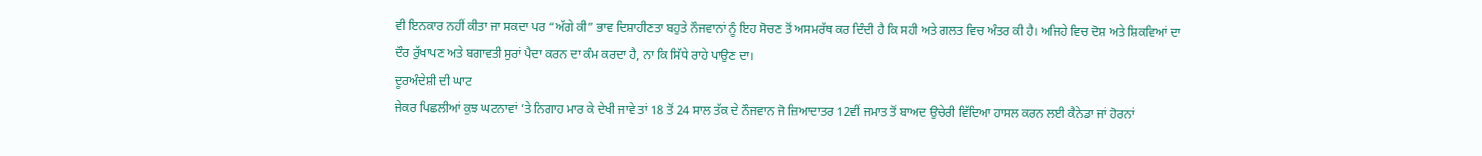ਵੀ ਇਨਕਾਰ ਨਹੀਂ ਕੀਤਾ ਜਾ ਸਕਦਾ ਪਰ “ਅੱਗੇ ਕੀ” ਭਾਵ ਦਿਸ਼ਾਹੀਣਤਾ ਬਹੁਤੇ ਨੌਜਵਾਨਾਂ ਨੂੰ ਇਹ ਸੋਚਣ ਤੋਂ ਅਸਮਰੱਥ ਕਰ ਦਿੰਦੀ ਹੈ ਕਿ ਸਹੀ ਅਤੇ ਗਲਤ ਵਿਚ ਅੰਤਰ ਕੀ ਹੈ। ਅਜਿਹੇ ਵਿਚ ਦੋਸ਼ ਅਤੇ ਸ਼ਿਕਵਿਆਂ ਦਾ ਦੌਰ ਰੁੱਖਾਪਣ ਅਤੇ ਬਗਾਵਤੀ ਸੁਰਾਂ ਪੈਦਾ ਕਰਨ ਦਾ ਕੰਮ ਕਰਦਾ ਹੈ, ਨਾ ਕਿ ਸਿੱਧੇ ਰਾਹੇ ਪਾਉਣ ਦਾ।
ਦੂਰਅੰਦੇਸ਼ੀ ਦੀ ਘਾਟ
ਜੇਕਰ ਪਿਛਲੀਆਂ ਕੁਝ ਘਟਨਾਵਾਂ ’ਤੇ ਨਿਗਾਹ ਮਾਰ ਕੇ ਦੇਖੀ ਜਾਵੇ ਤਾਂ 18 ਤੋਂ 24 ਸਾਲ ਤੱਕ ਦੇ ਨੌਜਵਾਨ ਜੋ ਜ਼ਿਆਦਾਤਰ 12ਵੀਂ ਜਮਾਤ ਤੋਂ ਬਾਅਦ ਉਚੇਰੀ ਵਿੱਦਿਆ ਹਾਸਲ ਕਰਨ ਲਈ ਕੈਨੇਡਾ ਜਾਂ ਹੋਰਨਾਂ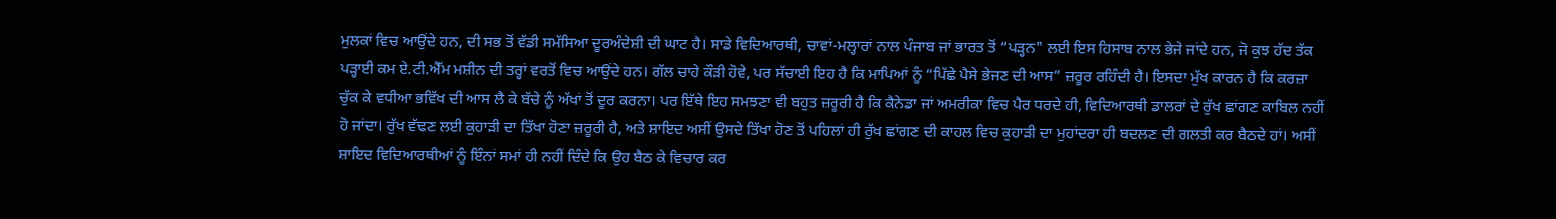ਮੁਲਕਾਂ ਵਿਚ ਆਉਂਦੇ ਹਨ, ਦੀ ਸਭ ਤੋਂ ਵੱਡੀ ਸਮੱਸਿਆ ਦੂਰਅੰਦੇਸ਼ੀ ਦੀ ਘਾਟ ਹੈ। ਸਾਡੇ ਵਿਦਿਆਰਥੀ, ਚਾਵਾਂ-ਮਲ੍ਹਾਰਾਂ ਨਾਲ ਪੰਜਾਬ ਜਾਂ ਭਾਰਤ ਤੋਂ “ਪੜ੍ਹਨ" ਲਈ ਇਸ ਹਿਸਾਬ ਨਾਲ ਭੇਜੇ ਜਾਂਦੇ ਹਨ, ਜੋ ਕੁਝ ਹੱਦ ਤੱਕ ਪੜ੍ਹਾਈ ਕਮ ਏ.ਟੀ.ਐੱਮ ਮਸ਼ੀਨ ਦੀ ਤਰ੍ਹਾਂ ਵਰਤੋਂ ਵਿਚ ਆਉਂਦੇ ਹਨ। ਗੱਲ ਚਾਹੇ ਕੌੜੀ ਹੋਵੇ, ਪਰ ਸੱਚਾਈ ਇਹ ਹੈ ਕਿ ਮਾਪਿਆਂ ਨੂੰ “ਪਿੱਛੇ ਪੈਸੇ ਭੇਜਣ ਦੀ ਆਸ” ਜ਼ਰੂਰ ਰਹਿੰਦੀ ਹੈ। ਇਸਦਾ ਮੁੱਖ ਕਾਰਨ ਹੈ ਕਿ ਕਰਜ਼ਾ ਚੁੱਕ ਕੇ ਵਧੀਆ ਭਵਿੱਖ ਦੀ ਆਸ ਲੈ ਕੇ ਬੱਚੇ ਨੂੰ ਅੱਖਾਂ ਤੋਂ ਦੂਰ ਕਰਨਾ। ਪਰ ਇੱਥੇ ਇਹ ਸਮਝਣਾ ਵੀ ਬਹੁਤ ਜ਼ਰੂਰੀ ਹੈ ਕਿ ਕੈਨੇਡਾ ਜਾਂ ਅਮਰੀਕਾ ਵਿਚ ਪੈਰ ਧਰਦੇ ਹੀ, ਵਿਦਿਆਰਥੀ ਡਾਲਰਾਂ ਦੇ ਰੁੱਖ ਛਾਂਗਣ ਕਾਬਿਲ ਨਹੀਂ ਹੋ ਜਾਂਦਾ। ਰੁੱਖ ਵੱਢਣ ਲਈ ਕੁਹਾੜੀ ਦਾ ਤਿੱਖਾ ਹੋਣਾ ਜ਼ਰੂਰੀ ਹੈ, ਅਤੇ ਸ਼ਾਇਦ ਅਸੀਂ ਉਸਦੇ ਤਿੱਖਾ ਹੋਣ ਤੋਂ ਪਹਿਲਾਂ ਹੀ ਰੁੱਖ ਛਾਂਗਣ ਦੀ ਕਾਹਲ ਵਿਚ ਕੁਹਾੜੀ ਦਾ ਮੁਹਾਂਦਰਾ ਹੀ ਬਦਲਣ ਦੀ ਗਲਤੀ ਕਰ ਬੈਠਦੇ ਹਾਂ। ਅਸੀਂ ਸ਼ਾਇਦ ਵਿਦਿਆਰਥੀਆਂ ਨੂੰ ਇੰਨਾਂ ਸਮਾਂ ਹੀ ਨਹੀਂ ਦਿੰਦੇ ਕਿ ਉਹ ਬੈਠ ਕੇ ਵਿਚਾਰ ਕਰ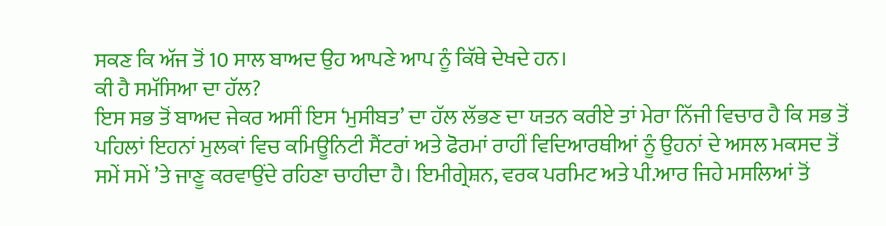ਸਕਣ ਕਿ ਅੱਜ ਤੋਂ 10 ਸਾਲ ਬਾਅਦ ਉਹ ਆਪਣੇ ਆਪ ਨੂੰ ਕਿੱਥੇ ਦੇਖਦੇ ਹਨ।
ਕੀ ਹੈ ਸਮੱਸਿਆ ਦਾ ਹੱਲ?
ਇਸ ਸਭ ਤੋਂ ਬਾਅਦ ਜੇਕਰ ਅਸੀਂ ਇਸ ‘ਮੁਸੀਬਤ’ ਦਾ ਹੱਲ ਲੱਭਣ ਦਾ ਯਤਨ ਕਰੀਏ ਤਾਂ ਮੇਰਾ ਨਿੱਜੀ ਵਿਚਾਰ ਹੈ ਕਿ ਸਭ ਤੋਂ ਪਹਿਲਾਂ ਇਹਨਾਂ ਮੁਲਕਾਂ ਵਿਚ ਕਮਿਊਨਿਟੀ ਸੈਂਟਰਾਂ ਅਤੇ ਫੋਰਮਾਂ ਰਾਹੀਂ ਵਿਦਿਆਰਥੀਆਂ ਨੂੰ ਉਹਨਾਂ ਦੇ ਅਸਲ ਮਕਸਦ ਤੋਂ ਸਮੇਂ ਸਮੇਂ ’ਤੇ ਜਾਣੂ ਕਰਵਾਉਂਦੇ ਰਹਿਣਾ ਚਾਹੀਦਾ ਹੈ। ਇਮੀਗ੍ਰੇਸ਼ਨ, ਵਰਕ ਪਰਮਿਟ ਅਤੇ ਪੀ.ਆਰ ਜਿਹੇ ਮਸਲਿਆਂ ਤੋਂ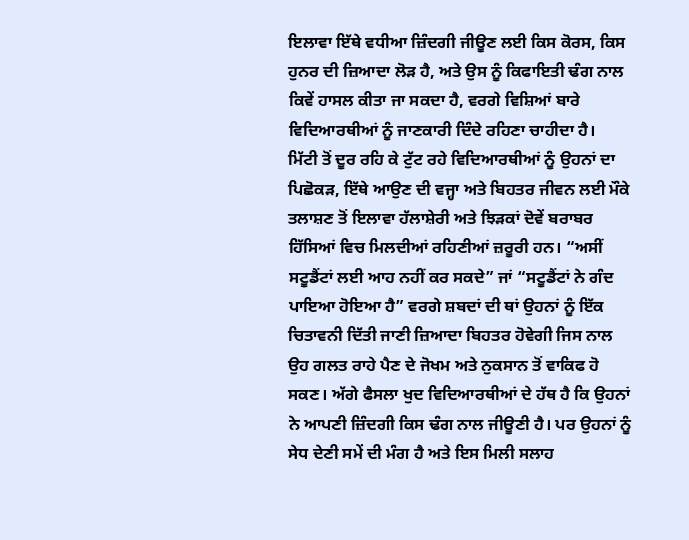ਇਲਾਵਾ ਇੱਥੇ ਵਧੀਆ ਜ਼ਿੰਦਗੀ ਜੀਊਣ ਲਈ ਕਿਸ ਕੋਰਸ, ਕਿਸ ਹੁਨਰ ਦੀ ਜ਼ਿਆਦਾ ਲੋੜ ਹੈ, ਅਤੇ ਉਸ ਨੂੰ ਕਿਫਾਇਤੀ ਢੰਗ ਨਾਲ ਕਿਵੇਂ ਹਾਸਲ ਕੀਤਾ ਜਾ ਸਕਦਾ ਹੈ, ਵਰਗੇ ਵਿਸ਼ਿਆਂ ਬਾਰੇ ਵਿਦਿਆਰਥੀਆਂ ਨੂੰ ਜਾਣਕਾਰੀ ਦਿੰਦੇ ਰਹਿਣਾ ਚਾਹੀਦਾ ਹੈ।
ਮਿੱਟੀ ਤੋਂ ਦੂਰ ਰਹਿ ਕੇ ਟੁੱਟ ਰਹੇ ਵਿਦਿਆਰਥੀਆਂ ਨੂੰ ਉਹਨਾਂ ਦਾ ਪਿਛੋਕੜ, ਇੱਥੇ ਆਉਣ ਦੀ ਵਜ੍ਹਾ ਅਤੇ ਬਿਹਤਰ ਜੀਵਨ ਲਈ ਮੌਕੇ ਤਲਾਸ਼ਣ ਤੋਂ ਇਲਾਵਾ ਹੱਲਾਸ਼ੇਰੀ ਅਤੇ ਝਿੜਕਾਂ ਦੋਵੇਂ ਬਰਾਬਰ ਹਿੱਸਿਆਂ ਵਿਚ ਮਿਲਦੀਆਂ ਰਹਿਣੀਆਂ ਜ਼ਰੂਰੀ ਹਨ। “ਅਸੀਂ ਸਟੂਡੈਂਟਾਂ ਲਈ ਆਹ ਨਹੀਂ ਕਰ ਸਕਦੇ” ਜਾਂ “ਸਟੂਡੈਂਟਾਂ ਨੇ ਗੰਦ ਪਾਇਆ ਹੋਇਆ ਹੈ” ਵਰਗੇ ਸ਼ਬਦਾਂ ਦੀ ਥਾਂ ਉਹਨਾਂ ਨੂੰ ਇੱਕ ਚਿਤਾਵਨੀ ਦਿੱਤੀ ਜਾਣੀ ਜ਼ਿਆਦਾ ਬਿਹਤਰ ਹੋਵੇਗੀ ਜਿਸ ਨਾਲ ਉਹ ਗਲਤ ਰਾਹੇ ਪੈਣ ਦੇ ਜੋਖਮ ਅਤੇ ਨੁਕਸਾਨ ਤੋਂ ਵਾਕਿਫ ਹੋ ਸਕਣ। ਅੱਗੇ ਫੈਸਲਾ ਖੁਦ ਵਿਦਿਆਰਥੀਆਂ ਦੇ ਹੱਥ ਹੈ ਕਿ ਉਹਨਾਂ ਨੇ ਆਪਣੀ ਜ਼ਿੰਦਗੀ ਕਿਸ ਢੰਗ ਨਾਲ ਜੀਊਣੀ ਹੈ। ਪਰ ਉਹਨਾਂ ਨੂੰ ਸੇਧ ਦੇਣੀ ਸਮੇਂ ਦੀ ਮੰਗ ਹੈ ਅਤੇ ਇਸ ਮਿਲੀ ਸਲਾਹ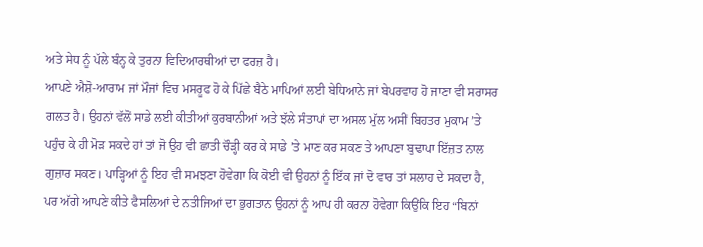ਅਤੇ ਸੇਧ ਨੂੰ ਪੱਲੇ ਬੰਨ੍ਹ ਕੇ ਤੁਰਨਾ ਵਿਦਿਆਰਥੀਆਂ ਦਾ ਫਰਜ਼ ਹੈ।
ਆਪਣੇ ਐਸ਼ੋ-ਆਰਾਮ ਜਾਂ ਮੌਜਾਂ ਵਿਚ ਮਸਰੂਫ ਹੋ ਕੇ ਪਿੱਛੇ ਬੈਠੇ ਮਾਪਿਆਂ ਲਈ ਬੇਧਿਆਨੇ ਜਾਂ ਬੇਪਰਵਾਹ ਹੋ ਜਾਣਾ ਵੀ ਸਰਾਸਰ ਗਲਤ ਹੈ। ਉਹਨਾਂ ਵੱਲੋਂ ਸਾਡੇ ਲਈ ਕੀਤੀਆਂ ਕੁਰਬਾਨੀਆਂ ਅਤੇ ਝੱਲੇ ਸੰਤਾਪਾਂ ਦਾ ਅਸਲ ਮੁੱਲ ਅਸੀਂ ਬਿਹਤਰ ਮੁਕਾਮ ’ਤੇ ਪਹੁੰਚ ਕੇ ਹੀ ਮੋੜ ਸਕਦੇ ਹਾਂ ਤਾਂ ਜੋ ਉਹ ਵੀ ਛਾਤੀ ਚੌੜ੍ਹੀ ਕਰ ਕੇ ਸਾਡੇ ’ਤੇ ਮਾਣ ਕਰ ਸਕਣ ਤੇ ਆਪਣਾ ਬੁਢਾਪਾ ਇੱਜ਼ਤ ਨਾਲ ਗੁਜ਼ਾਰ ਸਕਣ। ਪਾੜ੍ਹਿਆਂ ਨੂੰ ਇਹ ਵੀ ਸਮਝਣਾ ਹੋਵੇਗਾ ਕਿ ਕੋਈ ਵੀ ਉਹਨਾਂ ਨੂੰ ਇੱਕ ਜਾਂ ਦੋ ਵਾਰ ਤਾਂ ਸਲਾਹ ਦੇ ਸਕਦਾ ਹੈ, ਪਰ ਅੱਗੇ ਆਪਣੇ ਕੀਤੇ ਫੈਸਲਿਆਂ ਦੇ ਨਤੀਜਿਆਂ ਦਾ ਭੁਗਤਾਨ ਉਹਨਾਂ ਨੂੰ ਆਪ ਹੀ ਕਰਨਾ ਹੋਵੇਗਾ ਕਿਉਂਕਿ ਇਹ “ਬਿਨਾਂ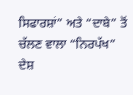ਸਿਫਾਰਸ਼ਾਂ” ਅਤੇ “ਦਾਬੇ” ਤੋਂ ਚੱਲਣ ਵਾਲਾ “ਨਿਰਪੱਖ” ਦੇਸ਼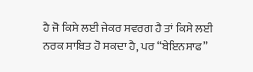ਹੈ ਜੋ ਕਿਸੇ ਲਈ ਜੇਕਰ ਸਵਰਗ ਹੈ ਤਾਂ ਕਿਸੇ ਲਈ ਨਰਕ ਸਾਬਿਤ ਹੋ ਸਕਦਾ ਹੈ, ਪਰ “ਬੇਇਨਸਾਫ”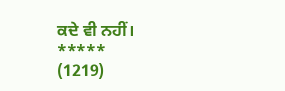ਕਦੇ ਵੀ ਨਹੀਂ।
*****
(1219)